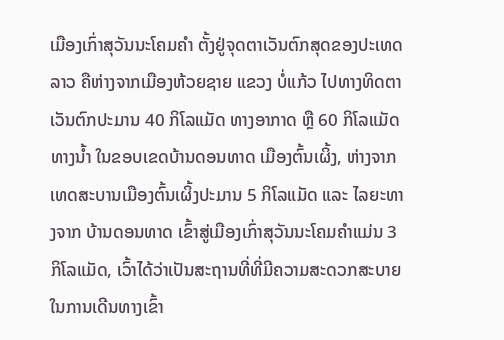ເມືອງເກົ່າສຸວັນນະໂຄມຄຳ ຕັ້ງຢູ່ຈຸດຕາເວັນຕົກສຸດຂອງປະເທດລາວ ຄືຫ່າງຈາກເມືອງຫ້ວຍຊາຍ ແຂວງ ບໍ່ແກ້ວ ໄປທາງທິດຕາເວັນຕົກປະມານ 40 ກິໂລແມັດ ທາງອາກາດ ຫຼື 60 ກິໂລແມັດ ທາງນ້ຳ ໃນຂອບເຂດບ້ານດອນທາດ ເມືອງຕົ້ນເຜິ້ງ, ຫ່າງຈາກເທດສະບານເມືອງຕົ້ນເຜິ້ງປະມານ 5 ກິໂລແມັດ ແລະ ໄລຍະທາງຈາກ ບ້ານດອນທາດ ເຂົ້າສູ່ເມືອງເກົ່າສຸວັນນະໂຄມຄຳແມ່ນ 3 ກິໂລແມັດ, ເວົ້າໄດ້ວ່າເປັນສະຖານທີ່ທີ່ມີຄວາມສະດວກສະບາຍໃນການເດີນທາງເຂົ້າ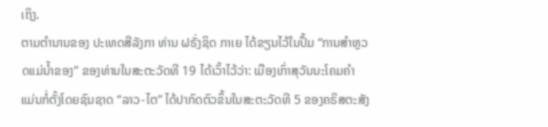ເຖິງ.
ຕາມຕຳນານຂອງ ປະເທດສີລັງກາ ທ່ານ ຝຣັ່ງຊິດ ກາເຍ ໄດ້ຂຽນໄວ້ໃນປຶ້ມ “ການສຳຫຼວດແມ່ນ້ຳຂອງ” ຂອງທ່ານໃນສະຕະວັດທີ 19 ໄດ້ເວົ້າໄວ້ວ່າ: ເມືອງເກົ່າສຸວັນນະໂຄມຄຳ ແມ່ນກໍ່ຕັ້ງໂດຍຊົນຊາດ “ລາວ-ໄຕ” ໄດ້ປາກົດຕົວຂຶ້ນໃນສະຕະວັດທີ 5 ຂອງຄຣິສຕະສັງ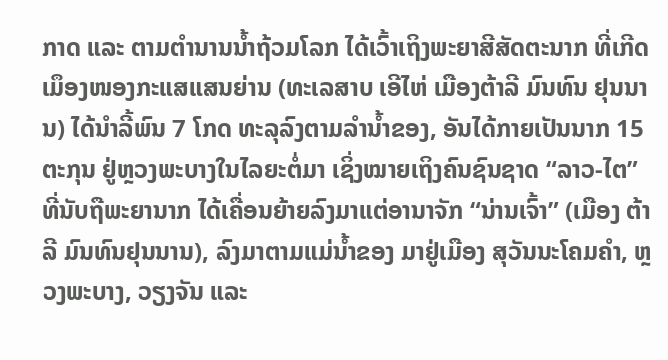ກາດ ແລະ ຕາມຕຳນານນ້ຳຖ້ວມໂລກ ໄດ້ເວົ້າເຖິງພະຍາສີສັດຕະນາກ ທີ່ເກີດເມຶອງໜອງກະແສແສນຍ່ານ (ທະເລສາບ ເອີໄຫ່ ເມືອງຕ້າລີ ມົນທົນ ຢຸນນານ) ໄດ້ນຳລີ້ພົນ 7 ໂກດ ທະລຸລົງຕາມລຳນ້ຳຂອງ, ອັນໄດ້ກາຍເປັນນາກ 15 ຕະກຸນ ຢູ່ຫຼວງພະບາງໃນໄລຍະຕໍ່ມາ ເຊິ່ງໝາຍເຖິງຄົນຊົນຊາດ “ລາວ-ໄຕ” ທີ່ນັບຖືພະຍານາກ ໄດ້ເຄື່ອນຍ້າຍລົງມາແຕ່ອານາຈັກ “ນ່ານເຈົ້າ” (ເມືອງ ຕ້າລີ ມົນທົນຢຸນນານ), ລົງມາຕາມແມ່ນ້ຳຂອງ ມາຢູ່ເມືອງ ສຸວັນນະໂຄມຄຳ, ຫຼວງພະບາງ, ວຽງຈັນ ແລະ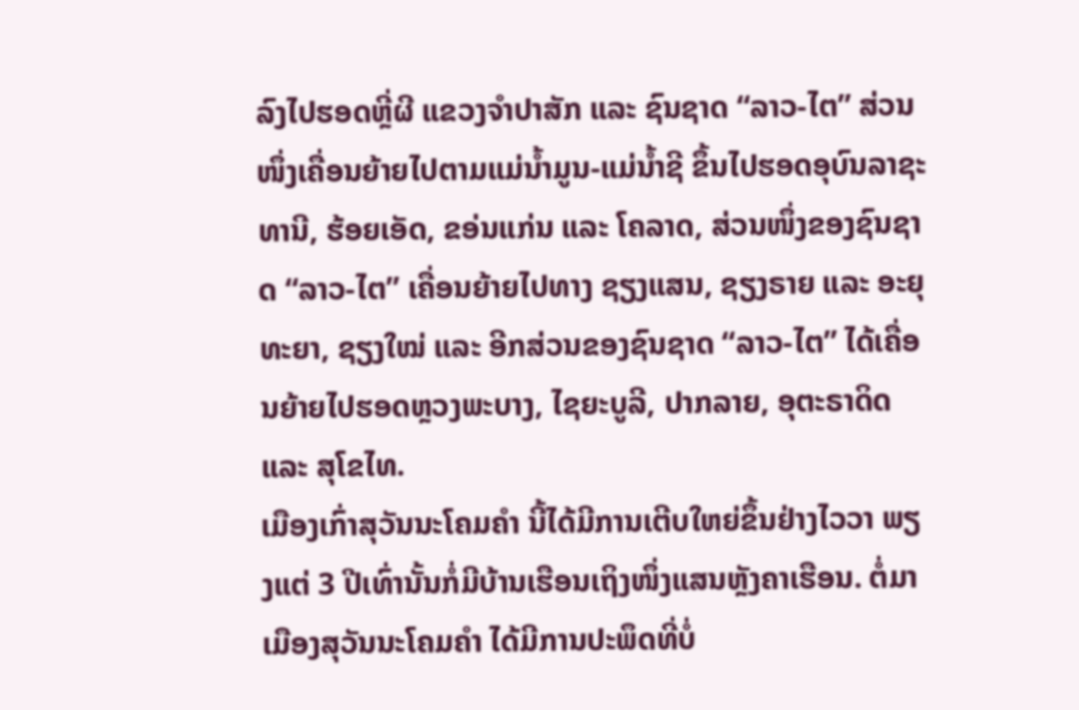ລົງໄປຮອດຫຼີ່ຜີ ແຂວງຈຳປາສັກ ແລະ ຊົນຊາດ “ລາວ-ໄຕ” ສ່ວນໜຶ່ງເຄື່ອນຍ້າຍໄປຕາມແມ່ນ້ຳມູນ-ແມ່ນ້ຳຊີ ຂຶ້ນໄປຮອດອຸບົນລາຊະທານີ, ຮ້ອຍເອັດ, ຂອ່ນແກ່ນ ແລະ ໂຄລາດ, ສ່ວນໜຶ່ງຂອງຊົນຊາດ “ລາວ-ໄຕ” ເຄື່ອນຍ້າຍໄປທາງ ຊຽງແສນ, ຊຽງຣາຍ ແລະ ອະຍຸທະຍາ, ຊຽງໃໝ່ ແລະ ອີກສ່ວນຂອງຊົນຊາດ “ລາວ-ໄຕ” ໄດ້ເຄື່ອນຍ້າຍໄປຮອດຫຼວງພະບາງ, ໄຊຍະບູລີ, ປາກລາຍ, ອຸຕະຣາດິດ ແລະ ສຸໂຂໄທ.
ເມືອງເກົ່າສຸວັນນະໂຄມຄຳ ນີ້ໄດ້ມີການເຕີບໃຫຍ່ຂຶ້ນຢ່າງໄວວາ ພຽງແຕ່ 3 ປີເທົ່ານັ້ນກໍ່ມີບ້ານເຮືອນເຖິງໜຶ່ງແສນຫຼັງຄາເຮືອນ. ຕໍ່ມາ ເມືອງສຸວັນນະໂຄມຄຳ ໄດ້ມີການປະພຶດທີ່ບໍ່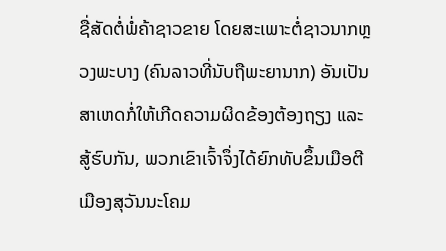ຊື່ສັດຕໍ່ພໍ່ຄ້າຊາວຂາຍ ໂດຍສະເພາະຕໍ່ຊາວນາກຫຼວງພະບາງ (ຄົນລາວທີ່ນັບຖືພະຍານາກ) ອັນເປັນສາເຫດກໍ່ໃຫ້ເກີດຄວາມຜິດຂ້ອງຕ້ອງຖຽງ ແລະ ສູ້ຮົບກັນ, ພວກເຂົາເຈົ້າຈຶ່ງໄດ້ຍົກທັບຂຶ້ນເມືອຕີ ເມືອງສຸວັນນະໂຄມ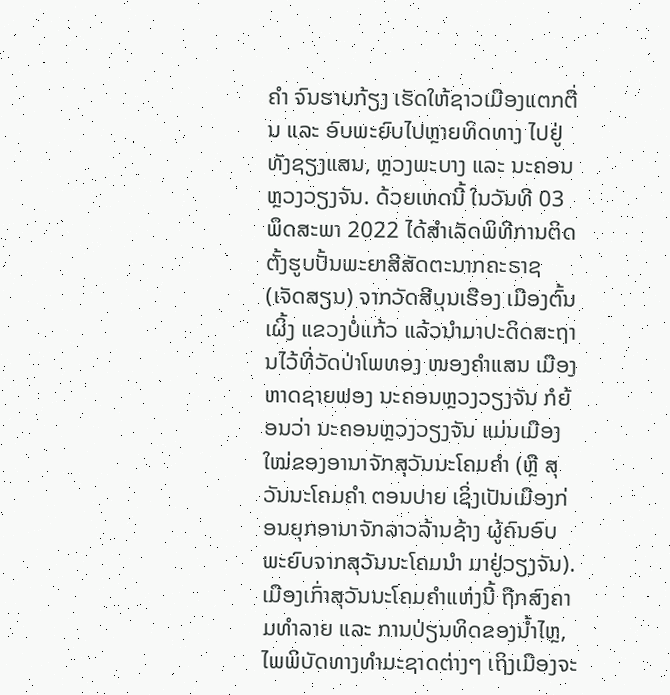ຄຳ ຈົນຮາບກ້ຽງ ເຮັດໃຫ້ຊາວເມືອງແຕກຕື່ນ ແລະ ອົບພະຍົບໄປຫຼາຍທິດທາງ ໄປຢູ່ທັງຊຽງແສນ, ຫຼວງພະບາງ ແລະ ນະຄອນຫຼວງວຽງຈັນ. ດ້ວຍເຫດນີ້ ໃນວັນທີ 03 ພຶດສະພາ 2022 ໄດ້ສຳເລັດພິທີການຕິດຕັ້ງຮູບປັ້ນພະຍາສີສັດຕະນາກຄະຣາຊ (ເຈັດສຽນ) ຈາກວັດສີບຸນເຮືອງ ເມືອງຕົ້ນເຜິ້ງ ແຂວງບໍ່ແກ້ວ ແລ້ວນຳມາປະດິດສະຖານໄວ້ທີ່ວັດປ່າໂພທອງ ໜອງຄຳແສນ ເມືອງຫາດຊາຍຟອງ ນະຄອນຫຼວງວຽງຈັນ ກໍຍ້ອນວ່າ ນະຄອນຫຼວງວຽງຈັນ ແມ່ນເມືອງໃໝ່ຂອງອານາຈັກສຸວັນນະໂຄມຄຳ (ຫຼື ສຸວັນນະໂຄມຄຳ ຕອນປາຍ ເຊິ່ງເປັນເມືອງກ່ອນຍຸກອານາຈັກລາວລ້ານຊ້າງ ຜູ້ຄົນອົບພະຍົບຈາກສຸວັນນະໂຄມນຳ ມາຢູ່ວຽງຈັນ).
ເມືອງເກົ່າສຸວັນນະໂຄມຄຳແຫ່ງນີ້ ຖືກສົງຄາມທຳລາຍ ແລະ ການປ່ຽນທິດຂອງນ້ຳໄຫຼ, ໄພພິບັດທາງທຳມະຊາດຕ່າງໆ ເຖິງເມືອງຈະ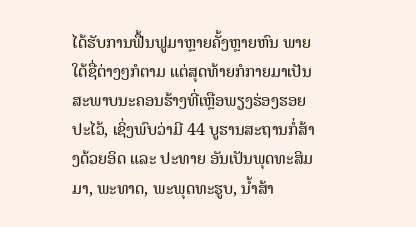ໄດ້ຮັບການຟື້ນຟູມາຫຼາຍຄັ້ງຫຼາຍຫົນ ພາຍໃຕ້ຊື່ຕ່າງໆກໍຕາມ ແຕ່ສຸດທ້າຍກໍກາຍມາເປັນສະພາບນະຄອນຮ້າງທີ່ເຫຼືອພຽງຮ່ອງຮອຍປະໄວ້, ເຊິ່ງພົບວ່າມີ 44 ບູຮານສະຖານກໍ່ສ້າງດ້ວຍອິດ ແລະ ປະທາຍ ອັນເປັນພຸດທະສິມມາ, ພະທາດ, ພະພຸດທະຮູບ, ນ້ຳສ້າ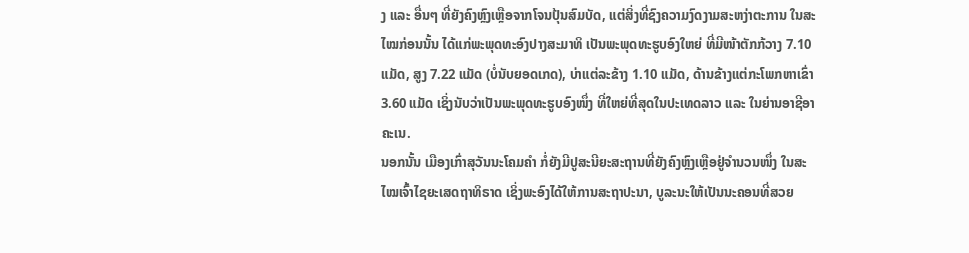ງ ແລະ ອື່ນໆ ທີ່ຍັງຄົງຫຼົງເຫຼືອຈາກໂຈນປຸ້ນສົມບັດ, ແຕ່ສິ່ງທີ່ຊົງຄວາມງົດງາມສະຫງ່າຕະການ ໃນສະໄໝກ່ອນນັ້ນ ໄດ້ແກ່ພະພຸດທະອົງປາງສະມາທິ ເປັນພະພຸດທະຮູບອົງໃຫຍ່ ທີ່ມີໜ້າຕັກກ້ວາງ 7.10 ແມັດ, ສູງ 7.22 ແມັດ (ບໍ່ນັບຍອດເກດ), ບ່າແຕ່ລະຂ້າງ 1.10 ແມັດ, ດ້ານຂ້າງແຕ່ກະໂພກຫາເຂົ່າ 3.60 ແມັດ ເຊິ່ງນັບວ່າເປັນພະພຸດທະຮູບອົງໜຶ່ງ ທີ່ໃຫຍ່ທີ່ສຸດໃນປະເທດລາວ ແລະ ໃນຍ່ານອາຊີອາຄະເນ.
ນອກນັ້ນ ເມືອງເກົ່າສຸວັນນະໂຄມຄຳ ກໍ່ຍັງມີປູສະນີຍະສະຖານທີ່ຍັງຄົງຫຼົງເຫຼືອຢູ່ຈຳນວນໜຶ່ງ ໃນສະໄໝເຈົ້າໄຊຍະເສດຖາທິຣາດ ເຊິ່ງພະອົງໄດ້ໃຫ້ການສະຖາປະນາ, ບູລະນະໃຫ້ເປັນນະຄອນທີ່ສວຍ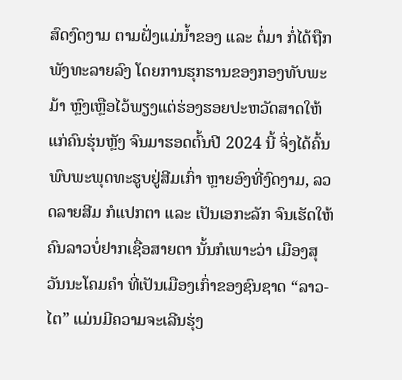ສົດງົດງາມ ຕາມຝັ່ງແມ່ນ້ຳຂອງ ແລະ ຕໍ່ມາ ກໍ່ໄດ້ຖືກພັງທະລາຍລົງ ໂດຍການຮຸກຮານຂອງກອງທັບພະມ້າ ຫຼົງເຫຼືອໄວ້ພຽງແຕ່ຮ່ອງຮອຍປະຫວັດສາດໃຫ້ແກ່ຄົນຮຸ່ນຫຼັງ ຈົນມາຮອດຕົ້ນປີ 2024 ນີ້ ຈິ່ງໄດ້ຄົ້ນພົບພະພຸດທະຮູບຢູ່ສີມເກົ່າ ຫຼາຍອົງທີ່ງົດງາມ, ລວດລາຍສີມ ກໍແປກຕາ ແລະ ເປັນເອກະລັກ ຈົນເຮັດໃຫ້ຄົນລາວບໍ່ຢາກເຊື່ອສາຍຕາ ນັ້ນກໍເພາະວ່າ ເມືອງສຸວັນນະໂຄມຄຳ ທີ່ເປັນເມືອງເກົ່າຂອງຊົນຊາດ “ລາວ-ໄຕ” ແມ່ນມີຄວາມຈະເລີນຮຸ່ງ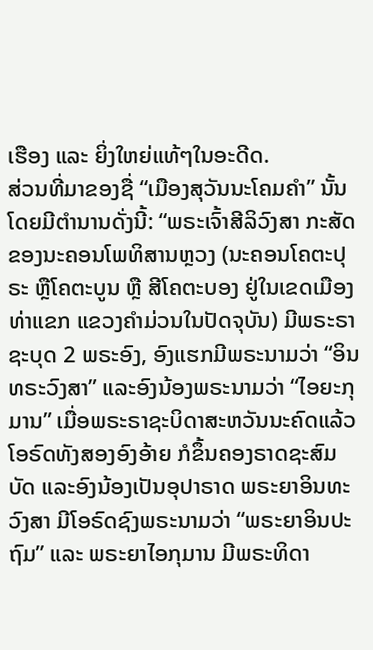ເຮືອງ ແລະ ຍິ່ງໃຫຍ່ແທ້ໆໃນອະດີດ.
ສ່ວນທີ່ມາຂອງຊື່ “ເມືອງສຸວັນນະໂຄມຄຳ” ນັ້ນ ໂດຍມີຕຳນານດັ່ງນີ້: “ພຣະເຈົ້າສີລິວົງສາ ກະສັດຂອງນະຄອນໂພທິສານຫຼວງ (ນະຄອນໂຄຕະປຸຣະ ຫຼືໂຄຕະບູນ ຫຼື ສີໂຄຕະບອງ ຢູ່ໃນເຂດເມືອງ ທ່າແຂກ ແຂວງຄຳມ່ວນໃນປັດຈຸບັນ) ມີພຣະຣາຊະບຸດ 2 ພຣະອົງ, ອົງແຮກມີພຣະນາມວ່າ “ອິນທຣະວົງສາ” ແລະອົງນ້ອງພຣະນາມວ່າ “ໄອຍະກຸມານ” ເມື່ອພຣະຣາຊະບິດາສະຫວັນນະຄົດແລ້ວ ໂອຣົດທັງສອງອົງອ້າຍ ກໍຂຶ້ນຄອງຣາດຊະສົມບັດ ແລະອົງນ້ອງເປັນອຸປາຣາດ ພຣະຍາອິນທະວົງສາ ມີໂອຣົດຊົງພຣະນາມວ່າ “ພຣະຍາອິນປະຖົມ” ແລະ ພຣະຍາໄອກຸມານ ມີພຣະທິດາ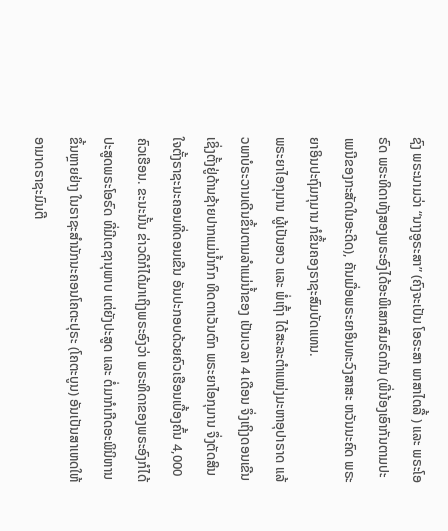ຊົງ ພຣະນາມວ່າ “ນາງອູຣະສາ” (ຄົງຈະເປັນ ໂອຣະສາ ພາສາໄຕລື້ ) ແລະ ພຣະໂອຣົດ ພຣະທິດາທັງສອງພຣະອົງໄດ້ອະພິເສກສົມຣົດກັນ (ພີ່ນ້ອງເອົາກັນຕາມປະເພນີຂອງກະສັດໃນອະດີດ), ຄັນເມື່ອພຣະຍາອິນທະວົງສາສະ ຫວັນນະຄົດ ພຣະຍາອິນປະຖົມກຸມານ ກໍຂຶ້ນຄອງຣາຊະສົມບັດແທນ.
ພຣະຍາໄອກຸມານ ຜູ້ເປັນອາວ ແລະ ພໍ່ເຖົ້າ ໄດ້ສະລະຕຳແໜ່ງມະຫາອຸປາຣາດ ແລ້ວພາບໍຣະວານເດີນຂຶ້ນຕາມລຳແມ່ນ້ຳຂອງ ເປັນເວລາ 4 ເດືອນ ຈຶ່ງເຖິງດອນເຂີນ ເຊິ່ງຕັ້ງຢູ່ດ້ານຊ້າຍປາກແມ່ນ້ຳກົກ ທິດຕາເວັນຕົກ ພຣະຍາໄອກຸມານ ຈຶ່ງຕັດສິນໃຈຕັ້ງຣາຊະນະຄອນທີ່ດອນເຂີນ ອັນປະກອບດ້ວຍຄົວເຮືອນເບື້ອງຄົ້ນ 4,000 ຄົວເຮືອນ. ຂະນະນັ້ນ ຂ່າວດີກໍໄດ້ມາເຖິງພຣະອົງວ່າ ພຣະທິດາຂອງພຣະອົງກໍໄດ້ປະສູດພຣະໂອຣົດ ທີ່ມີເຕຊານຸພາບ ແຕ່ຍັງປະສູດ ແລະ ຕໍ່ມາກໍເກີດອະພິນິຫານຂຶ້ນຫຼາຍຢ່າງ ໃນຣາຊະສຳນັກນະຄອນໂຄຕະປຸຣະ (ໂຄຕະບູນ) ອັນເປັນສາເຫດໃຫ້ອາມາດຣາຊະມົນຕີ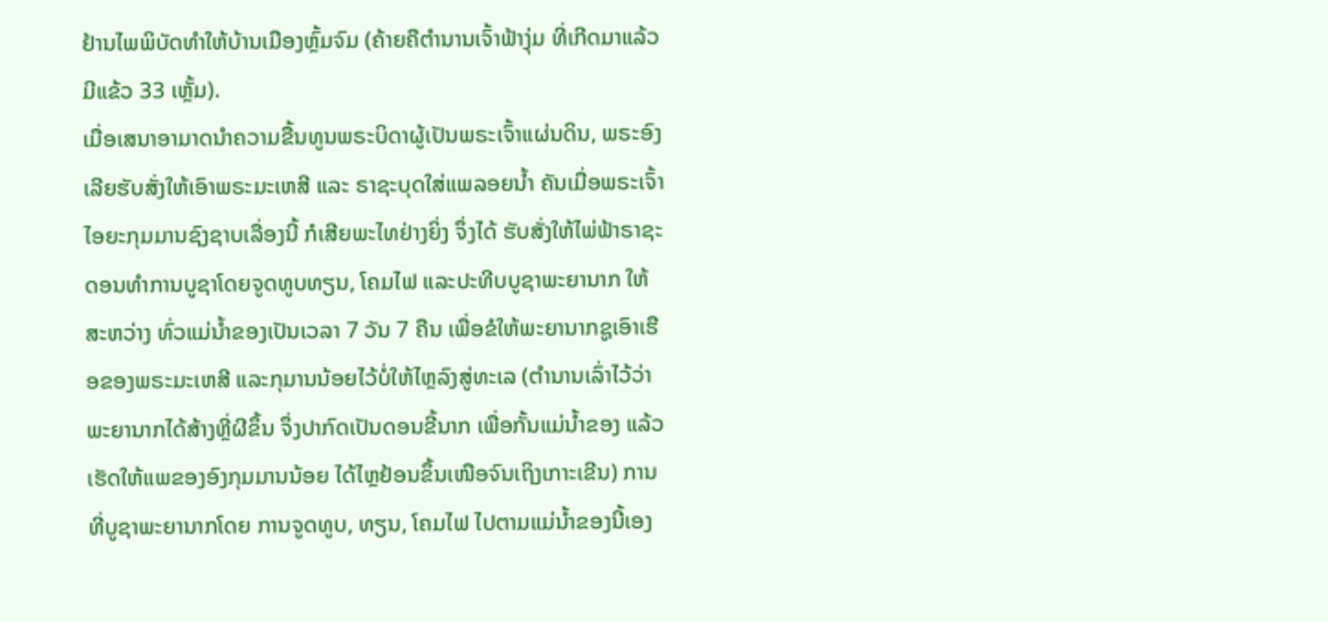ຢ້ານໄພພິບັດທຳໃຫ້ບ້ານເມືອງຫຼົ້ມຈົມ (ຄ້າຍຄືຕຳນານເຈົ້າຟ້າງຸ່ມ ທີ່ເກີດມາແລ້ວມີແຂ້ວ 33 ເຫຼັ້ມ).
ເມື່ອເສນາອາມາດນຳຄວາມຂື້ນທູນພຣະບິດາຜູ້ເປັນພຣະເຈົ້າແຜ່ນດິນ, ພຣະອົງເລີຍຮັບສັ່ງໃຫ້ເອົາພຣະມະເຫສີ ແລະ ຣາຊະບຸດໃສ່ແພລອຍນ້ຳ ຄັນເມື່ອພຣະເຈົ້າໄອຍະກຸມມານຊົງຊາບເລື່ອງນີ້ ກໍເສີຍພະໄທຢ່າງຍິ່ງ ຈຶ່ງໄດ້ ຮັບສັ່ງໃຫ້ໄພ່ຟ້າຣາຊະດອນທຳການບູຊາໂດຍຈູດທູບທຽນ, ໂຄມໄຟ ແລະປະທີບບູຊາພະຍານາກ ໃຫ້ສະຫວ່າງ ທົ່ວແມ່ນ້ຳຂອງເປັນເວລາ 7 ວັນ 7 ຄືນ ເພື່ອຂໍໃຫ້ພະຍານາກຊູເອົາເຮືອຂອງພຣະມະເຫສີ ແລະກຸມານນ້ອຍໄວ້ບໍ່ໃຫ້ໄຫຼລົງສູ່ທະເລ (ຕຳນານເລົ່າໄວ້ວ່າພະຍານາກໄດ້ສ້າງຫຼີ່ຜີຂຶ້ນ ຈຶ່ງປາກົດເປັນດອນຂີ້ນາກ ເພື່ອກັ້ນແມ່ນ້ຳຂອງ ແລ້ວເຮັດໃຫ້ແພຂອງອົງກຸມມານນ້ອຍ ໄດ້ໄຫຼຢ້ອນຂຶ້ນເໜືອຈົນເຖິງເກາະເຂີນ) ການທີ່ບູຊາພະຍານາກໂດຍ ການຈູດທູບ, ທຽນ, ໂຄມໄຟ ໄປຕາມແມ່ນ້ຳຂອງນີ້ເອງ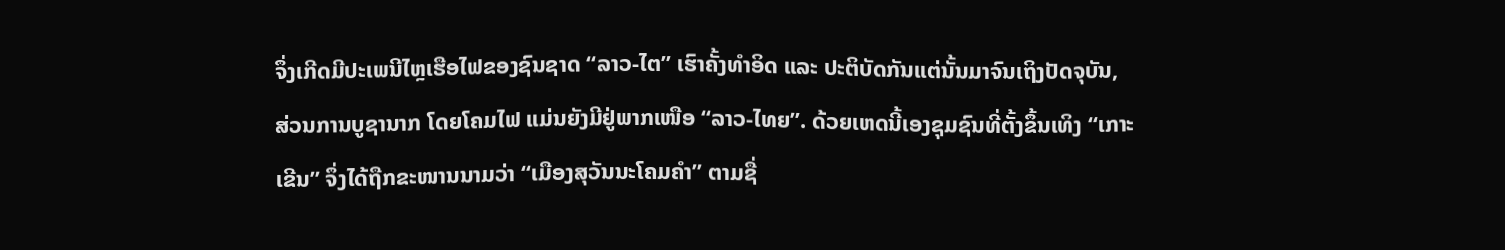ຈຶ່ງເກີດມີປະເພນີໄຫຼເຮືອໄຟຂອງຊົນຊາດ “ລາວ-ໄຕ” ເຮົາຄັ້ງທຳອິດ ແລະ ປະຕິບັດກັນແຕ່ນັ້ນມາຈົນເຖິງປັດຈຸບັນ, ສ່ວນການບູຊານາກ ໂດຍໂຄມໄຟ ແມ່ນຍັງມີຢູ່ພາກເໜືອ “ລາວ-ໄທຍ”. ດ້ວຍເຫດນີ້ເອງຊຸມຊົນທີ່ຕັ້ງຂຶ້ນເທິງ “ເກາະເຂີນ” ຈຶ່ງໄດ້ຖືກຂະໜານນາມວ່າ “ເມືອງສຸວັນນະໂຄມຄຳ” ຕາມຊື່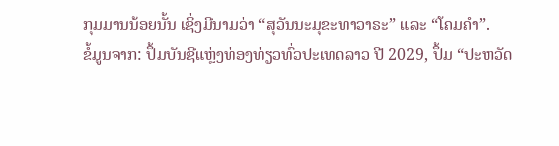ກຸມມານນ້ອຍນັ້ນ ເຊິ່ງມີນາມວ່າ “ສຸວັນນະມຸຂະທາວາຣະ” ແລະ “ໂຄມຄຳ”.
ຂໍ້ມູນຈາກ: ປຶ້ມບັນຊີແຫຼ່ງທ່ອງທ່ຽວທົ່ວປະເທດລາວ ປີ 2029, ປຶ້ມ “ປະຫວັດ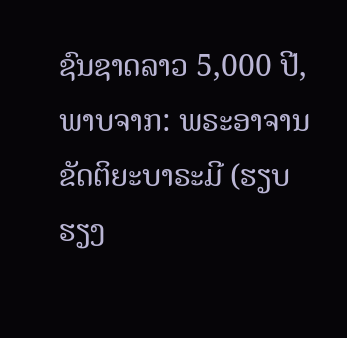ຊົນຊາດລາວ 5,000 ປີ, ພາບຈາກ: ພຣະອາຈານ ຂັດຕິຍະບາຣະມີ (ຮຽບຮຽງ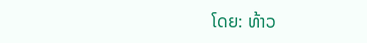ໂດຍ: ທ້າວ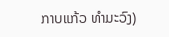ກາບແກ້ວ ທຳມະວົງ)